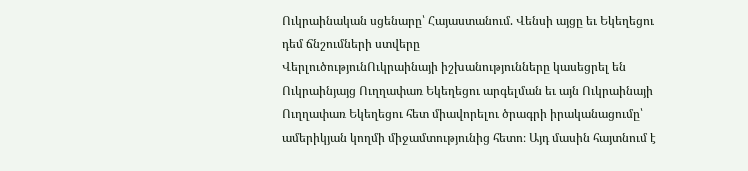Ուկրաինական սցենարը՝ Հայաստանում. Վենսի այցը եւ Եկեղեցու դեմ ճնշումների ստվերը
ՎերլուծությունՈւկրաինայի իշխանությունները կասեցրել են Ուկրաինյայց Ուղղափառ Եկեղեցու արգելման եւ այն Ուկրաինայի Ուղղափառ Եկեղեցու հետ միավորելու ծրագրի իրականացումը՝ ամերիկյան կողմի միջամտությունից հետո։ Այդ մասին հայտնում է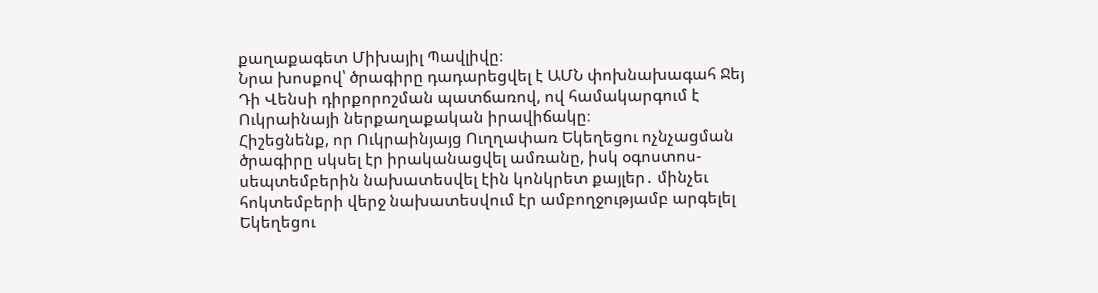քաղաքագետ Միխայիլ Պավլիվը։
Նրա խոսքով՝ ծրագիրը դադարեցվել է ԱՄՆ փոխնախագահ Ջեյ Դի Վենսի դիրքորոշման պատճառով, ով համակարգում է Ուկրաինայի ներքաղաքական իրավիճակը։
Հիշեցնենք, որ Ուկրաինյայց Ուղղափառ Եկեղեցու ոչնչացման ծրագիրը սկսել էր իրականացվել ամռանը, իսկ օգոստոս-սեպտեմբերին նախատեսվել էին կոնկրետ քայլեր․ մինչեւ հոկտեմբերի վերջ նախատեսվում էր ամբողջությամբ արգելել Եկեղեցու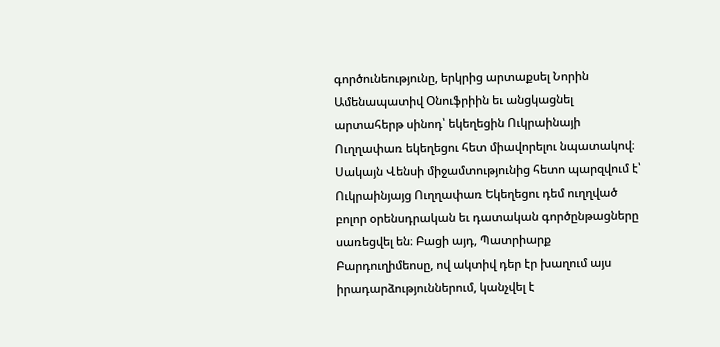գործունեությունը, երկրից արտաքսել Նորին Ամենապատիվ Օնուֆրիին եւ անցկացնել արտահերթ սինոդ՝ եկեղեցին Ուկրաինայի Ուղղափառ եկեղեցու հետ միավորելու նպատակով։
Սակայն Վենսի միջամտությունից հետո պարզվում է՝ Ուկրաինյայց Ուղղափառ Եկեղեցու դեմ ուղղված բոլոր օրենսդրական եւ դատական գործընթացները սառեցվել են։ Բացի այդ, Պատրիարք Բարդուղիմեոսը, ով ակտիվ դեր էր խաղում այս իրադարձություններում, կանչվել է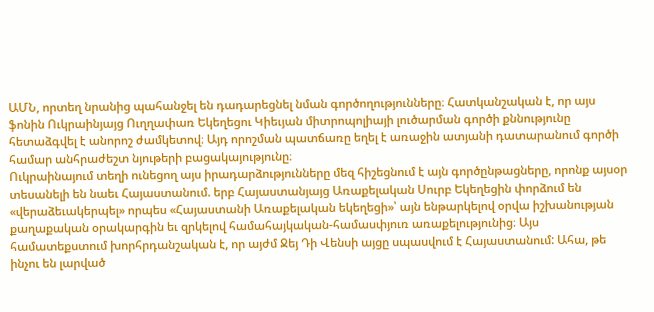ԱՄՆ, որտեղ նրանից պահանջել են դադարեցնել նման գործողությունները։ Հատկանշական է, որ այս ֆոնին Ուկրաինյայց Ուղղափառ Եկեղեցու Կիեւյան միտրոպոլիայի լուծարման գործի քննությունը հետաձգվել է անորոշ ժամկետով։ Այդ որոշման պատճառը եղել է առաջին ատյանի դատարանում գործի համար անհրաժեշտ նյութերի բացակայությունը։
Ուկրաինայում տեղի ունեցող այս իրադարձությունները մեզ հիշեցնում է այն գործընթացները, որոնք այսօր տեսանելի են նաեւ Հայաստանում. երբ Հայաստանյայց Առաքելական Սուրբ Եկեղեցին փորձում են «վերաձեւակերպել» որպես «Հայաստանի Առաքելական եկեղեցի»՝ այն ենթարկելով օրվա իշխանության քաղաքական օրակարգին եւ զրկելով համահայկական-համասփյուռ առաքելությունից։ Այս համատեքստում խորհրդանշական է, որ այժմ Ջեյ Դի Վենսի այցը սպասվում է Հայաստանում: Ահա, թե ինչու են լարված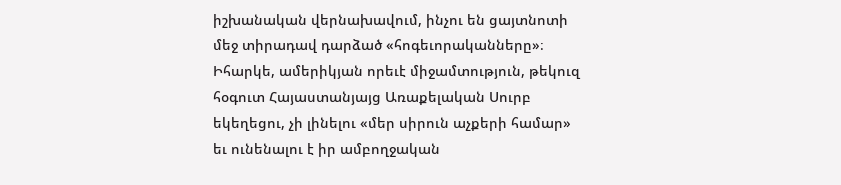իշխանական վերնախավում, ինչու են ցայտնոտի մեջ տիրադավ դարձած «հոգեւորականները»։ Իհարկե, ամերիկյան որեւէ միջամտություն, թեկուզ հօգուտ Հայաստանյայց Առաքելական Սուրբ եկեղեցու, չի լինելու «մեր սիրուն աչքերի համար» եւ ունենալու է իր ամբողջական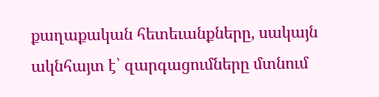քաղաքական հետեւանքները, սակայն ակնհայտ է՝ զարգացումները մտնում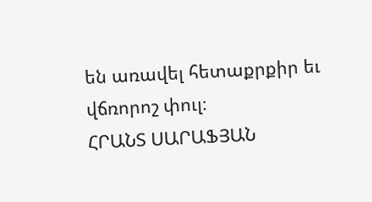են առավել հետաքրքիր եւ վճռորոշ փուլ։
ՀՐԱՆՏ ՍԱՐԱՖՅԱՆ